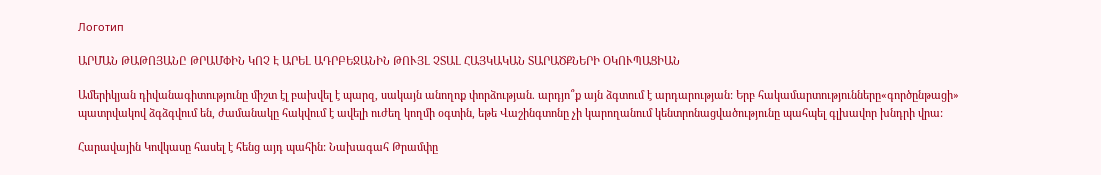Логотип

ԱՐՄԱՆ ԹԱԹՈՅԱՆԸ ԹՐԱՄՓԻՆ ԿՈՉ Է ԱՐԵԼ ԱԴՐԲԵՋԱՆԻՆ ԹՈՒՅԼ ՉՏԱԼ ՀԱՅԿԱԿԱՆ ՏԱՐԱԾՔՆԵՐԻ ՕԿՈՒՊԱՑԻԱՆ

Ամերիկյան դիվանագիտությունը միշտ էլ բախվել է պարզ, սակայն անողոք փորձության. արդյո՞ք այն ձգտում է արդարության: Երբ հակամարտությունները«գործընթացի» պատրվակով ձգձգվում են, ժամանակը հակվում է ավելի ուժեղ կողմի օգտին, եթե Վաշինգտոնը չի կարողանում կենտրոնացվածությունը պահպել գլխավոր խնդրի վրա:

Հարավային Կովկասը հասել է հենց այդ պահին: Նախագահ Թրամփը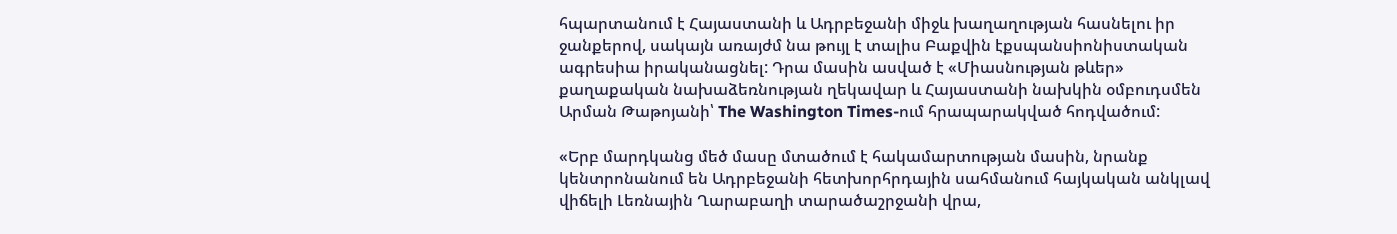հպարտանում է Հայաստանի և Ադրբեջանի միջև խաղաղության հասնելու իր ջանքերով, սակայն առայժմ նա թույլ է տալիս Բաքվին էքսպանսիոնիստական ագրեսիա իրականացնել: Դրա մասին ասված է «Միասնության թևեր» քաղաքական նախաձեռնության ղեկավար և Հայաստանի նախկին օմբուդսմեն Արման Թաթոյանի՝ The Washington Times-ում հրապարակված հոդվածում:

«Երբ մարդկանց մեծ մասը մտածում է հակամարտության մասին, նրանք կենտրոնանում են Ադրբեջանի հետխորհրդային սահմանում հայկական անկլավ վիճելի Լեռնային Ղարաբաղի տարածաշրջանի վրա,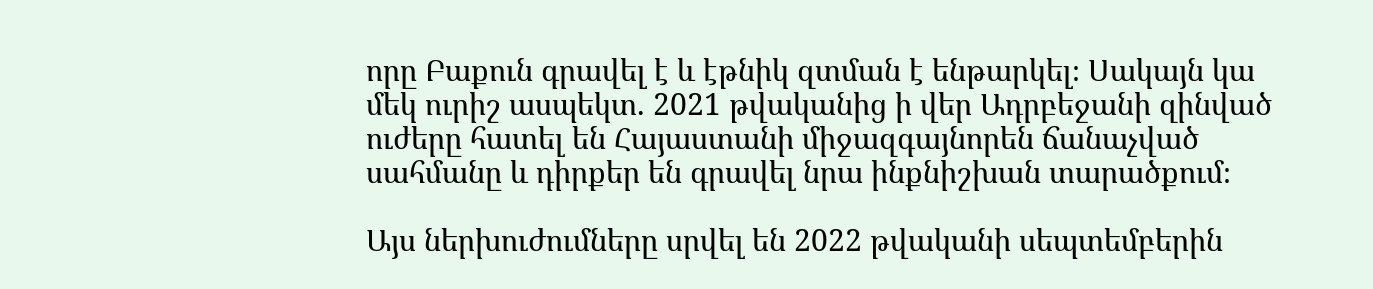որը Բաքուն գրավել է և էթնիկ զտման է ենթարկել։ Սակայն կա մեկ ուրիշ ասպեկտ. 2021 թվականից ի վեր Ադրբեջանի զինված ուժերը հատել են Հայաստանի միջազգայնորեն ճանաչված սահմանը և դիրքեր են գրավել նրա ինքնիշխան տարածքում։

Այս ներխուժումները սրվել են 2022 թվականի սեպտեմբերին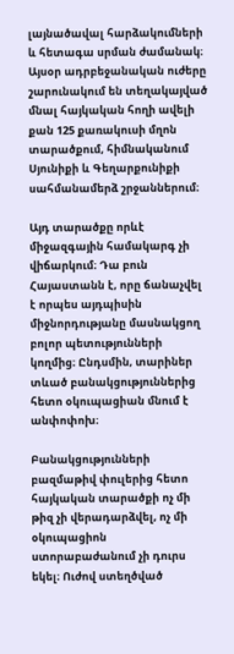լայնածավալ հարձակումների և հետագա սրման ժամանակ։ Այսօր ադրբեջանական ուժերը շարունակում են տեղակայված մնալ հայկական հողի ավելի քան 125 քառակուսի մղոն տարածքում, հիմնականում Սյունիքի և Գեղարքունիքի սահմանամերձ շրջաններում։

Այդ տարածքը որևէ միջազգային համակարգ չի վիճարկում։ Դա բուն Հայաստանն է, որը ճանաչվել է որպես այդպիսին միջնորդությանը մասնակցող բոլոր պետությունների կողմից։ Ընդսմին, տարիներ տևած բանակցություններից հետո օկուպացիան մնում է անփոփոխ։

Բանակցությունների բազմաթիվ փուլերից հետո հայկական տարածքի ոչ մի թիզ չի վերադարձվել, ոչ մի օկուպացիոն ստորաբաժանում չի դուրս եկել։ Ուժով ստեղծված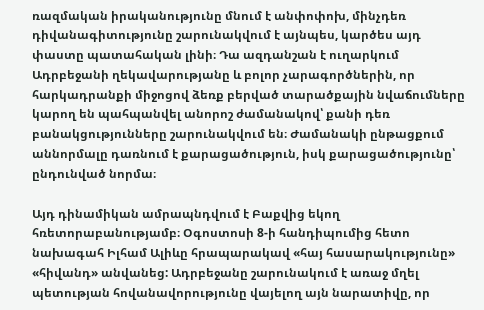ռազմական իրականությունը մնում է անփոփոխ, մինչդեռ դիվանագիտությունը շարունակվում է այնպես, կարծես այդ փաստը պատահական լինի։ Դա ազդանշան է ուղարկում Ադրբեջանի ղեկավարությանը և բոլոր չարագործներին, որ հարկադրանքի միջոցով ձեռք բերված տարածքային նվաճումները կարող են պահպանվել անորոշ ժամանակով՝ քանի դեռ բանակցությունները շարունակվում են։ Ժամանակի ընթացքում աննորմալը դառնում է քարացածություն, իսկ քարացածությունը՝ ընդունված նորմա։

Այդ դինամիկան ամրապնդվում է Բաքվից եկող հռետորաբանությամբ։ Օգոստոսի 8-ի հանդիպումից հետո նախագահ Իլհամ Ալիևը հրապարակավ «հայ հասարակությունը» «հիվանդ» անվանեց: Ադրբեջանը շարունակում է առաջ մղել պետության հովանավորությունը վայելող այն նարատիվը, որ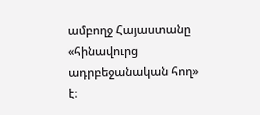ամբողջ Հայաստանը «հինավուրց ադրբեջանական հող» է։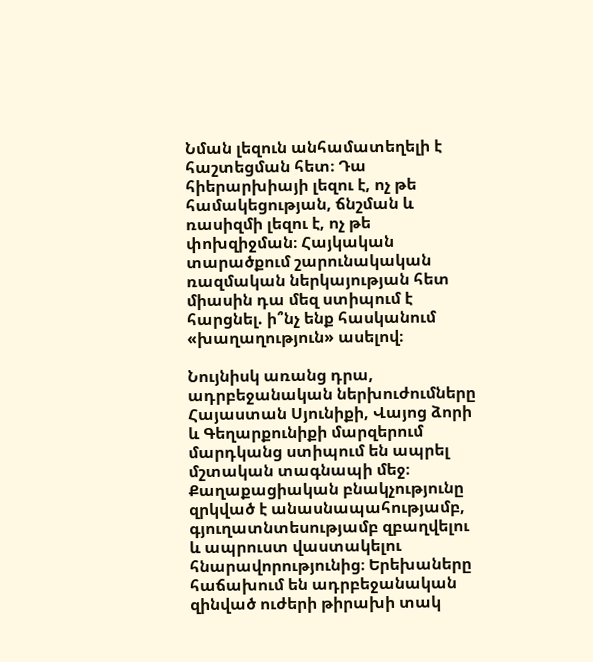Նման լեզուն անհամատեղելի է հաշտեցման հետ։ Դա հիերարխիայի լեզու է, ոչ թե համակեցության, ճնշման և ռասիզմի լեզու է, ոչ թե փոխզիջման։ Հայկական տարածքում շարունակական ռազմական ներկայության հետ միասին դա մեզ ստիպում է հարցնել. ի՞նչ ենք հասկանում «խաղաղություն» ասելով։

Նույնիսկ առանց դրա, ադրբեջանական ներխուժումները Հայաստան Սյունիքի, Վայոց ձորի և Գեղարքունիքի մարզերում մարդկանց ստիպում են ապրել մշտական տագնապի մեջ։ Քաղաքացիական բնակչությունը զրկված է անասնապահությամբ, գյուղատնտեսությամբ զբաղվելու և ապրուստ վաստակելու հնարավորությունից։ Երեխաները հաճախում են ադրբեջանական զինված ուժերի թիրախի տակ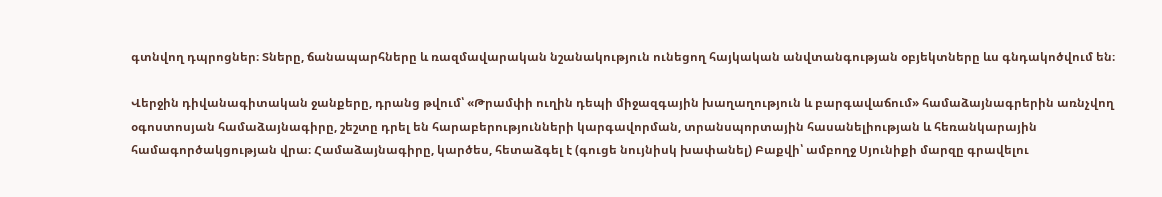գտնվող դպրոցներ։ Տները, ճանապարհները և ռազմավարական նշանակություն ունեցող հայկական անվտանգության օբյեկտները ևս գնդակոծվում են։

Վերջին դիվանագիտական ջանքերը, դրանց թվում՝ «Թրամփի ուղին դեպի միջազգային խաղաղություն և բարգավաճում» համաձայնագրերին առնչվող օգոստոսյան համաձայնագիրը, շեշտը դրել են հարաբերությունների կարգավորման, տրանսպորտային հասանելիության և հեռանկարային համագործակցության վրա։ Համաձայնագիրը, կարծես, հետաձգել է (գուցե նույնիսկ խափանել) Բաքվի՝ ամբողջ Սյունիքի մարզը գրավելու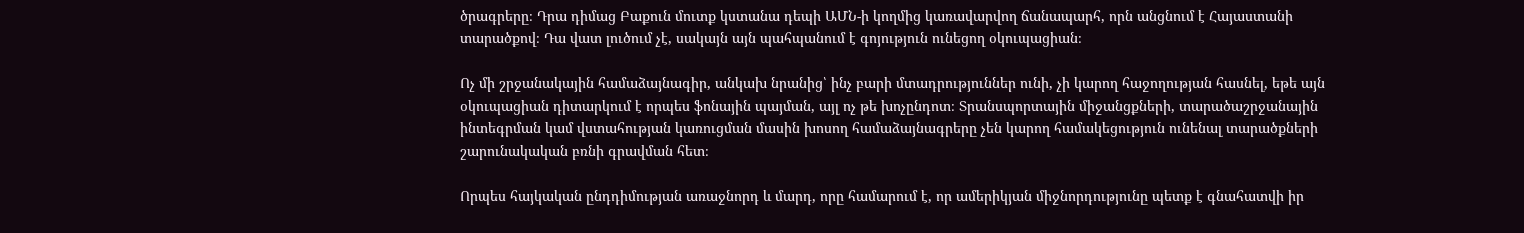ծրագրերը։ Դրա դիմաց Բաքուն մուտք կստանա դեպի ԱՄՆ-ի կողմից կառավարվող ճանապարհ, որն անցնում է Հայաստանի տարածքով։ Դա վատ լուծում չէ, սակայն այն պահպանում է գոյություն ունեցող օկուպացիան։

Ոչ մի շրջանակային համաձայնագիր, անկախ նրանից՝ ինչ բարի մտադրություններ ունի, չի կարող հաջողության հասնել, եթե այն օկուպացիան դիտարկում է որպես ֆոնային պայման, այլ ոչ թե խոչընդոտ։ Տրանսպորտային միջանցքների, տարածաշրջանային ինտեգրման կամ վստահության կառուցման մասին խոսող համաձայնագրերը չեն կարող համակեցություն ունենալ տարածքների շարունակական բռնի գրավման հետ։

Որպես հայկական ընդդիմության առաջնորդ և մարդ, որը համարում է, որ ամերիկյան միջնորդությունը պետք է գնահատվի իր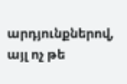արդյունքներով, այլ ոչ թե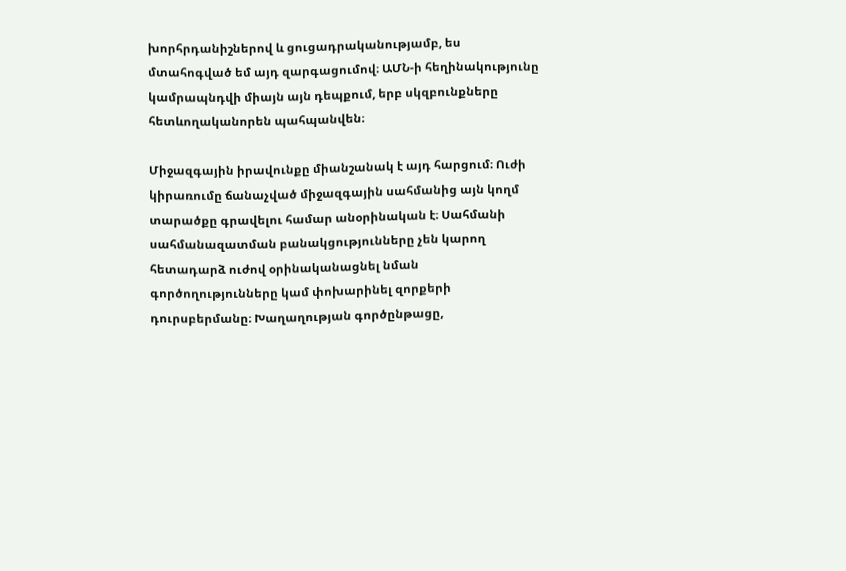խորհրդանիշներով և ցուցադրականությամբ, ես մտահոգված եմ այդ զարգացումով։ ԱՄՆ-ի հեղինակությունը կամրապնդվի միայն այն դեպքում, երբ սկզբունքները հետևողականորեն պահպանվեն։

Միջազգային իրավունքը միանշանակ է այդ հարցում։ Ուժի կիրառումը ճանաչված միջազգային սահմանից այն կողմ տարածքը գրավելու համար անօրինական է։ Սահմանի սահմանազատման բանակցությունները չեն կարող հետադարձ ուժով օրինականացնել նման գործողությունները կամ փոխարինել զորքերի դուրսբերմանը։ Խաղաղության գործընթացը,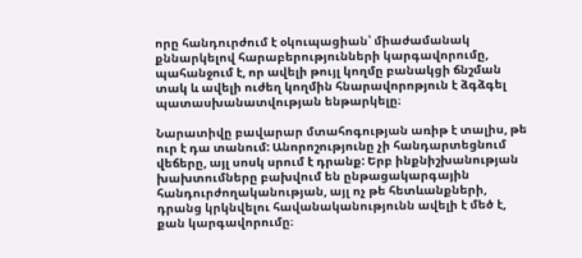որը հանդուրժում է օկուպացիան՝ միաժամանակ քննարկելով հարաբերությունների կարգավորումը, պահանջում է, որ ավելի թույլ կողմը բանակցի ճնշման տակ և ավելի ուժեղ կողմին հնարավորոթյուն է ձգձգել պատասխանատվության ենթարկելը։

Նարատիվը բավարար մտահոգության առիթ է տալիս, թե ուր է դա տանում: Անորոշությունը չի հանդարտեցնում վեճերը, այլ սոսկ սրում է դրանք: Երբ ինքնիշխանության խախտումները բախվում են ընթացակարգային հանդուրժողականության, այլ ոչ թե հետևանքների, դրանց կրկնվելու հավանականությունն ավելի է մեծ է, քան կարգավորումը։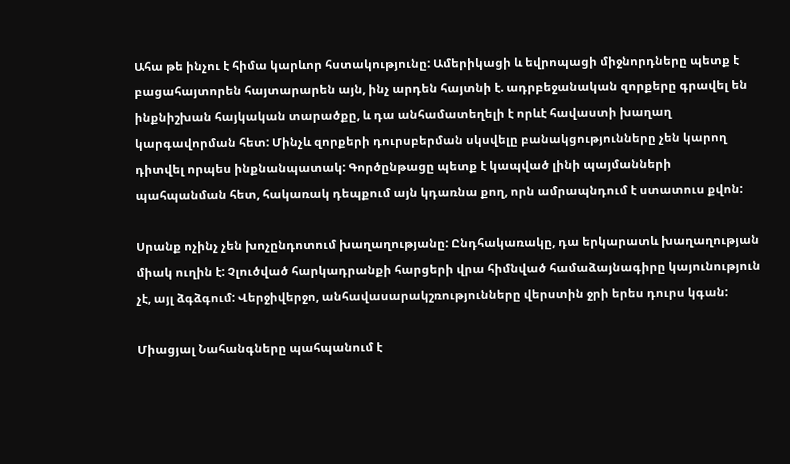Ահա թե ինչու է հիմա կարևոր հստակությունը: Ամերիկացի և եվրոպացի միջնորդները պետք է բացահայտորեն հայտարարեն այն, ինչ արդեն հայտնի է. ադրբեջանական զորքերը գրավել են ինքնիշխան հայկական տարածքը, և դա անհամատեղելի է որևէ հավաստի խաղաղ կարգավորման հետ: Մինչև զորքերի դուրսբերման սկսվելը բանակցությունները չեն կարող դիտվել որպես ինքնանպատակ: Գործընթացը պետք է կապված լինի պայմանների պահպանման հետ, հակառակ դեպքում այն կդառնա քող, որն ամրապնդում է ստատուս քվոն:

Սրանք ոչինչ չեն խոչընդոտում խաղաղությանը: Ընդհակառակը, դա երկարատև խաղաղության միակ ուղին է: Չլուծված հարկադրանքի հարցերի վրա հիմնված համաձայնագիրը կայունություն չէ, այլ ձգձգում: Վերջիվերջո, անհավասարակշռությունները վերստին ջրի երես դուրս կգան:

Միացյալ Նահանգները պահպանում է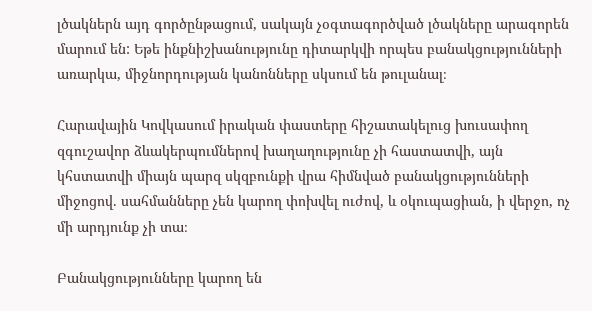լծակներն այդ գործընթացում, սակայն չօգտագործված լծակները արագորեն մարում են: Եթե ինքնիշխանությունը դիտարկվի որպես բանակցությունների առարկա, միջնորդության կանոնները սկսում են թուլանալ։

Հարավային Կովկասում իրական փաստերը հիշատակելուց խուսափող զգուշավոր ձևակերպումներով խաղաղությունը չի հաստատվի, այն կհստատվի միայն պարզ սկզբունքի վրա հիմնված բանակցությունների միջոցով. սահմանները չեն կարող փոխվել ուժով, և օկուպացիան, ի վերջո, ոչ մի արդյունք չի տա։

Բանակցությունները կարող են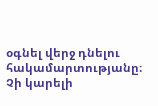օգնել վերջ դնելու հակամարտությանը։ Չի կարելի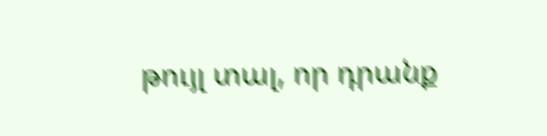թույլ տալ, որ դրանք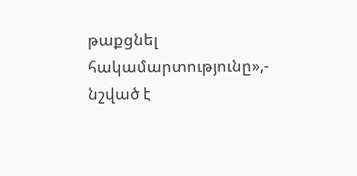թաքցնել հակամարտությունը»,- նշված է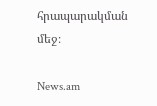հրապարակման մեջ։

News.am